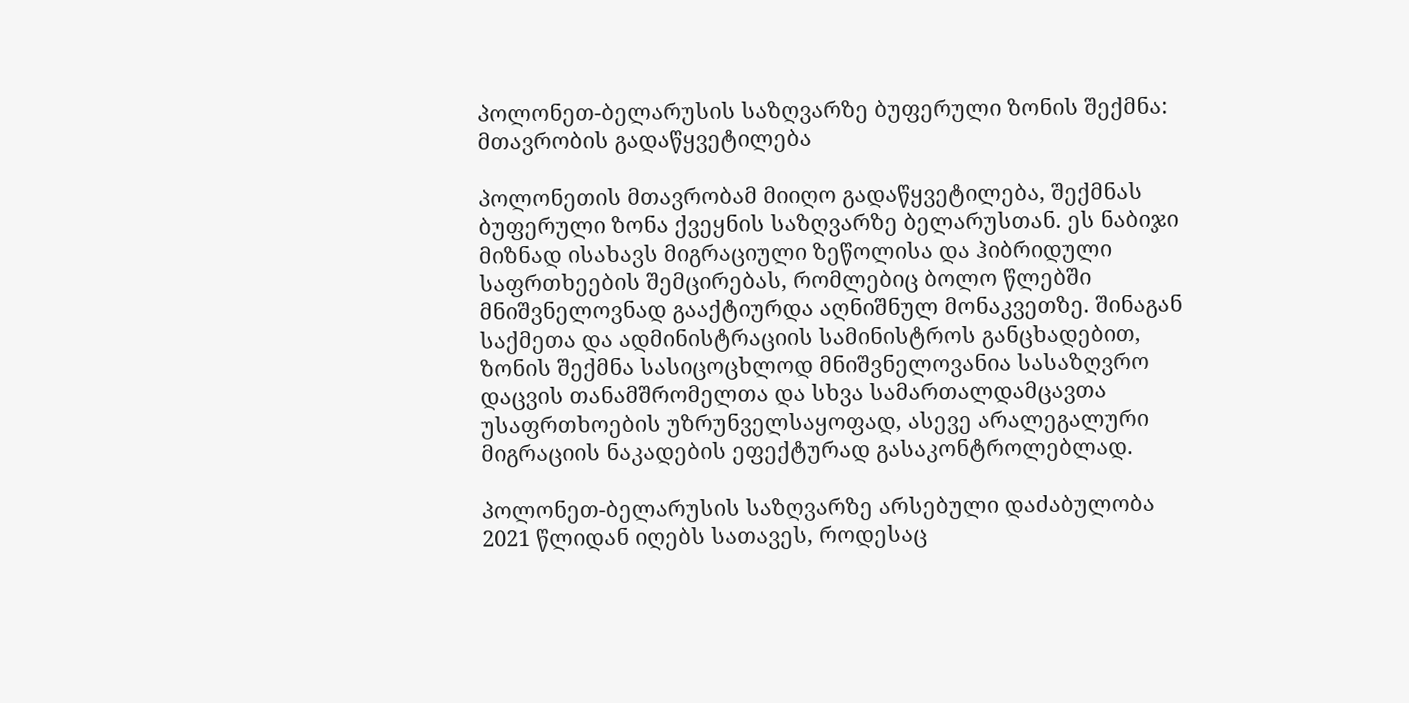პოლონეთ-ბელარუსის საზღვარზე ბუფერული ზონის შექმნა: მთავრობის გადაწყვეტილება

პოლონეთის მთავრობამ მიიღო გადაწყვეტილება, შექმნას ბუფერული ზონა ქვეყნის საზღვარზე ბელარუსთან. ეს ნაბიჯი მიზნად ისახავს მიგრაციული ზეწოლისა და ჰიბრიდული საფრთხეების შემცირებას, რომლებიც ბოლო წლებში მნიშვნელოვნად გააქტიურდა აღნიშნულ მონაკვეთზე. შინაგან საქმეთა და ადმინისტრაციის სამინისტროს განცხადებით, ზონის შექმნა სასიცოცხლოდ მნიშვნელოვანია სასაზღვრო დაცვის თანამშრომელთა და სხვა სამართალდამცავთა უსაფრთხოების უზრუნველსაყოფად, ასევე არალეგალური მიგრაციის ნაკადების ეფექტურად გასაკონტროლებლად.

პოლონეთ-ბელარუსის საზღვარზე არსებული დაძაბულობა 2021 წლიდან იღებს სათავეს, როდესაც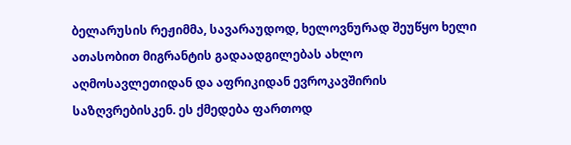ბელარუსის რეჟიმმა, სავარაუდოდ, ხელოვნურად შეუწყო ხელი ათასობით მიგრანტის გადაადგილებას ახლო აღმოსავლეთიდან და აფრიკიდან ევროკავშირის საზღვრებისკენ. ეს ქმედება ფართოდ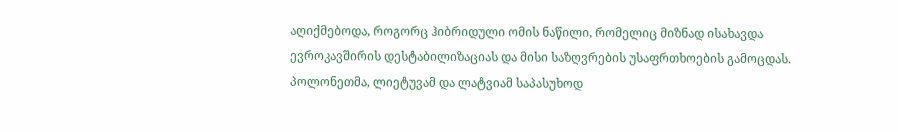აღიქმებოდა, როგორც ჰიბრიდული ომის ნაწილი, რომელიც მიზნად ისახავდა ევროკავშირის დესტაბილიზაციას და მისი საზღვრების უსაფრთხოების გამოცდას. პოლონეთმა, ლიეტუვამ და ლატვიამ საპასუხოდ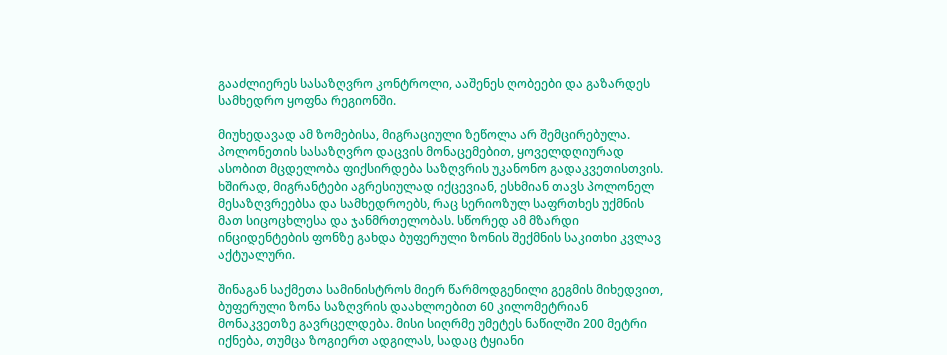გააძლიერეს სასაზღვრო კონტროლი, ააშენეს ღობეები და გაზარდეს სამხედრო ყოფნა რეგიონში.

მიუხედავად ამ ზომებისა, მიგრაციული ზეწოლა არ შემცირებულა. პოლონეთის სასაზღვრო დაცვის მონაცემებით, ყოველდღიურად ასობით მცდელობა ფიქსირდება საზღვრის უკანონო გადაკვეთისთვის. ხშირად, მიგრანტები აგრესიულად იქცევიან, ესხმიან თავს პოლონელ მესაზღვრეებსა და სამხედროებს, რაც სერიოზულ საფრთხეს უქმნის მათ სიცოცხლესა და ჯანმრთელობას. სწორედ ამ მზარდი ინციდენტების ფონზე გახდა ბუფერული ზონის შექმნის საკითხი კვლავ აქტუალური.

შინაგან საქმეთა სამინისტროს მიერ წარმოდგენილი გეგმის მიხედვით, ბუფერული ზონა საზღვრის დაახლოებით 60 კილომეტრიან მონაკვეთზე გავრცელდება. მისი სიღრმე უმეტეს ნაწილში 200 მეტრი იქნება, თუმცა ზოგიერთ ადგილას, სადაც ტყიანი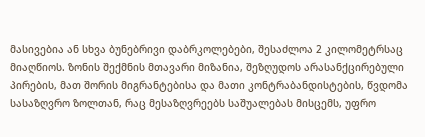მასივებია ან სხვა ბუნებრივი დაბრკოლებები, შესაძლოა 2 კილომეტრსაც მიაღწიოს. ზონის შექმნის მთავარი მიზანია, შეზღუდოს არასანქცირებული პირების, მათ შორის მიგრანტებისა და მათი კონტრაბანდისტების, წვდომა სასაზღვრო ზოლთან, რაც მესაზღვრეებს საშუალებას მისცემს, უფრო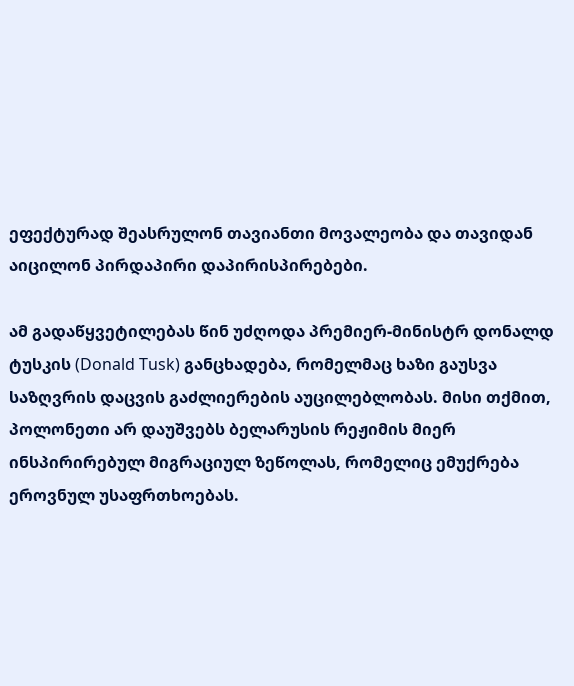ეფექტურად შეასრულონ თავიანთი მოვალეობა და თავიდან აიცილონ პირდაპირი დაპირისპირებები.

ამ გადაწყვეტილებას წინ უძღოდა პრემიერ-მინისტრ დონალდ ტუსკის (Donald Tusk) განცხადება, რომელმაც ხაზი გაუსვა საზღვრის დაცვის გაძლიერების აუცილებლობას. მისი თქმით, პოლონეთი არ დაუშვებს ბელარუსის რეჟიმის მიერ ინსპირირებულ მიგრაციულ ზეწოლას, რომელიც ემუქრება ეროვნულ უსაფრთხოებას.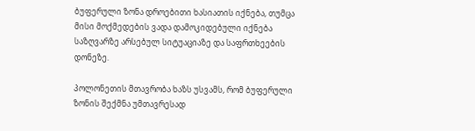ბუფერული ზონა დროებითი ხასიათის იქნება, თუმცა მისი მოქმედების ვადა დამოკიდებული იქნება საზღვარზე არსებულ სიტუაციაზე და საფრთხეების დონეზე.

პოლონეთის მთავრობა ხაზს უსვამს, რომ ბუფერული ზონის შექმნა უმთავრესად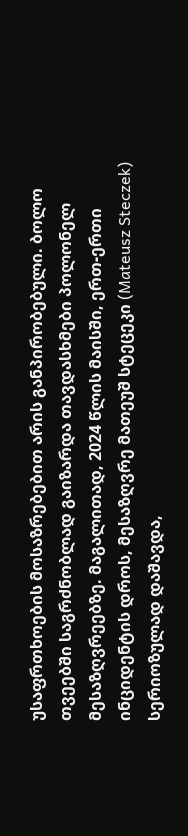უსაფრთხოების მოსაზრებებით არის განპირობებული. ბოლო თვეებში საგრძნობლად გაიზარდა თავდასხმები პოლონელ მესაზღვრეებზე. მაგალითად, 2024 წლის მაისში, ერთ-ერთი ინციდენტის დროს, მესაზღვრე მათეუშ სტეცეკი (Mateusz Steczek) სერიოზულად დაშავდა,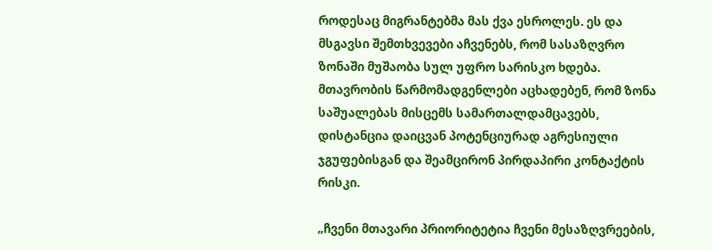როდესაც მიგრანტებმა მას ქვა ესროლეს. ეს და მსგავსი შემთხვევები აჩვენებს, რომ სასაზღვრო ზონაში მუშაობა სულ უფრო სარისკო ხდება. მთავრობის წარმომადგენლები აცხადებენ, რომ ზონა საშუალებას მისცემს სამართალდამცავებს, დისტანცია დაიცვან პოტენციურად აგრესიული ჯგუფებისგან და შეამცირონ პირდაპირი კონტაქტის რისკი.

„ჩვენი მთავარი პრიორიტეტია ჩვენი მესაზღვრეების,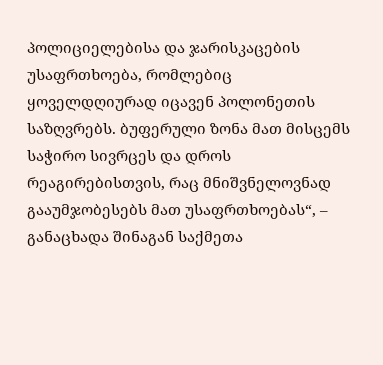პოლიციელებისა და ჯარისკაცების უსაფრთხოება, რომლებიც ყოველდღიურად იცავენ პოლონეთის საზღვრებს. ბუფერული ზონა მათ მისცემს საჭირო სივრცეს და დროს რეაგირებისთვის, რაც მნიშვნელოვნად გააუმჯობესებს მათ უსაფრთხოებას“, – განაცხადა შინაგან საქმეთა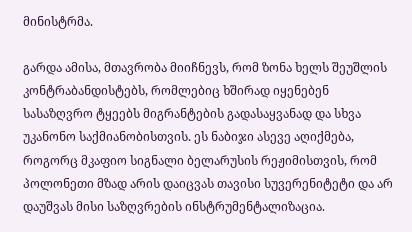მინისტრმა.

გარდა ამისა, მთავრობა მიიჩნევს, რომ ზონა ხელს შეუშლის კონტრაბანდისტებს, რომლებიც ხშირად იყენებენ სასაზღვრო ტყეებს მიგრანტების გადასაყვანად და სხვა უკანონო საქმიანობისთვის. ეს ნაბიჯი ასევე აღიქმება, როგორც მკაფიო სიგნალი ბელარუსის რეჟიმისთვის, რომ პოლონეთი მზად არის დაიცვას თავისი სუვერენიტეტი და არ დაუშვას მისი საზღვრების ინსტრუმენტალიზაცია.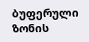ბუფერული ზონის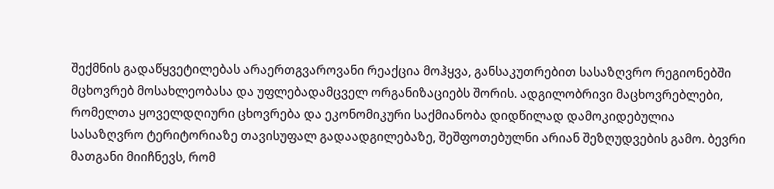შექმნის გადაწყვეტილებას არაერთგვაროვანი რეაქცია მოჰყვა, განსაკუთრებით სასაზღვრო რეგიონებში მცხოვრებ მოსახლეობასა და უფლებადამცველ ორგანიზაციებს შორის. ადგილობრივი მაცხოვრებლები, რომელთა ყოველდღიური ცხოვრება და ეკონომიკური საქმიანობა დიდწილად დამოკიდებულია სასაზღვრო ტერიტორიაზე თავისუფალ გადაადგილებაზე, შეშფოთებულნი არიან შეზღუდვების გამო. ბევრი მათგანი მიიჩნევს, რომ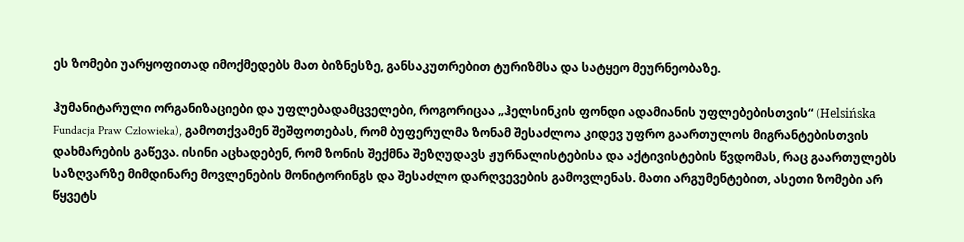ეს ზომები უარყოფითად იმოქმედებს მათ ბიზნესზე, განსაკუთრებით ტურიზმსა და სატყეო მეურნეობაზე.

ჰუმანიტარული ორგანიზაციები და უფლებადამცველები, როგორიცაა „ჰელსინკის ფონდი ადამიანის უფლებებისთვის“ (Helsińska Fundacja Praw Człowieka), გამოთქვამენ შეშფოთებას, რომ ბუფერულმა ზონამ შესაძლოა კიდევ უფრო გაართულოს მიგრანტებისთვის დახმარების გაწევა. ისინი აცხადებენ, რომ ზონის შექმნა შეზღუდავს ჟურნალისტებისა და აქტივისტების წვდომას, რაც გაართულებს საზღვარზე მიმდინარე მოვლენების მონიტორინგს და შესაძლო დარღვევების გამოვლენას. მათი არგუმენტებით, ასეთი ზომები არ წყვეტს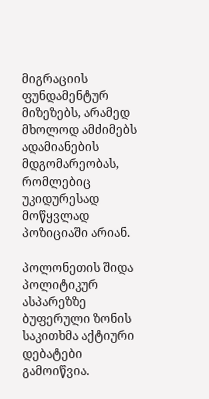მიგრაციის ფუნდამენტურ მიზეზებს, არამედ მხოლოდ ამძიმებს ადამიანების მდგომარეობას, რომლებიც უკიდურესად მოწყვლად პოზიციაში არიან.

პოლონეთის შიდა პოლიტიკურ ასპარეზზე ბუფერული ზონის საკითხმა აქტიური დებატები გამოიწვია.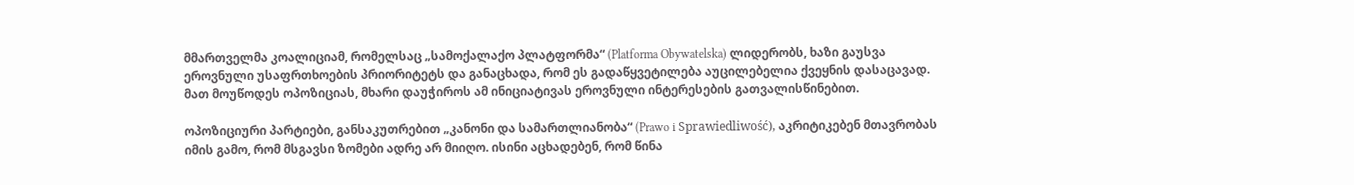მმართველმა კოალიციამ, რომელსაც „სამოქალაქო პლატფორმა“ (Platforma Obywatelska) ლიდერობს, ხაზი გაუსვა ეროვნული უსაფრთხოების პრიორიტეტს და განაცხადა, რომ ეს გადაწყვეტილება აუცილებელია ქვეყნის დასაცავად. მათ მოუწოდეს ოპოზიციას, მხარი დაუჭიროს ამ ინიციატივას ეროვნული ინტერესების გათვალისწინებით.

ოპოზიციური პარტიები, განსაკუთრებით „კანონი და სამართლიანობა“ (Prawo i Sprawiedliwość), აკრიტიკებენ მთავრობას იმის გამო, რომ მსგავსი ზომები ადრე არ მიიღო. ისინი აცხადებენ, რომ წინა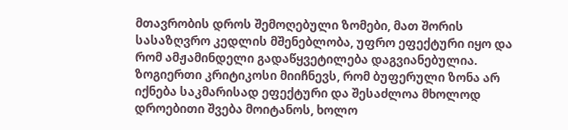მთავრობის დროს შემოღებული ზომები, მათ შორის სასაზღვრო კედლის მშენებლობა, უფრო ეფექტური იყო და რომ ამჟამინდელი გადაწყვეტილება დაგვიანებულია. ზოგიერთი კრიტიკოსი მიიჩნევს, რომ ბუფერული ზონა არ იქნება საკმარისად ეფექტური და შესაძლოა მხოლოდ დროებითი შვება მოიტანოს, ხოლო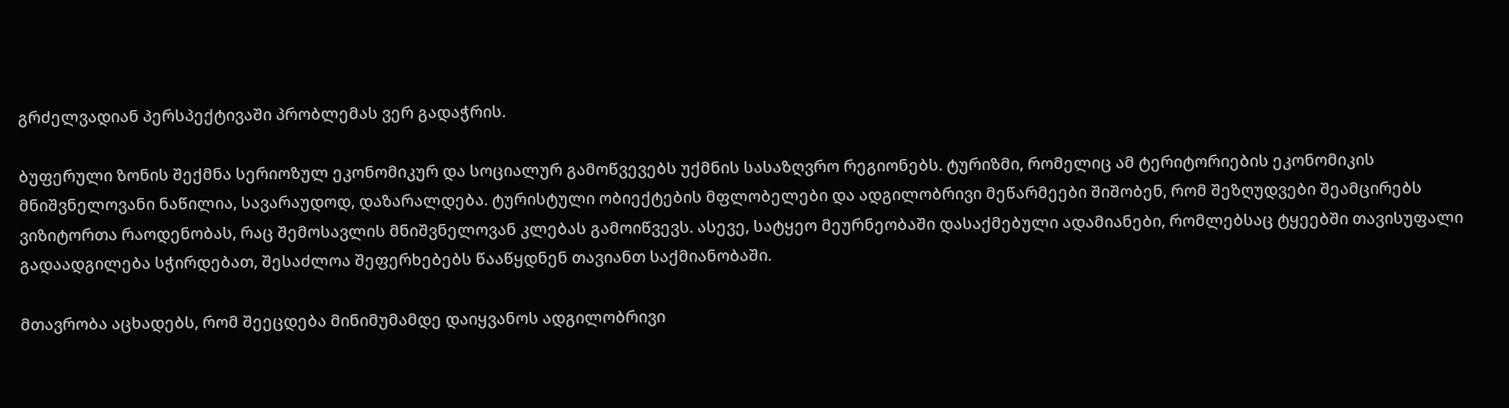გრძელვადიან პერსპექტივაში პრობლემას ვერ გადაჭრის.

ბუფერული ზონის შექმნა სერიოზულ ეკონომიკურ და სოციალურ გამოწვევებს უქმნის სასაზღვრო რეგიონებს. ტურიზმი, რომელიც ამ ტერიტორიების ეკონომიკის მნიშვნელოვანი ნაწილია, სავარაუდოდ, დაზარალდება. ტურისტული ობიექტების მფლობელები და ადგილობრივი მეწარმეები შიშობენ, რომ შეზღუდვები შეამცირებს ვიზიტორთა რაოდენობას, რაც შემოსავლის მნიშვნელოვან კლებას გამოიწვევს. ასევე, სატყეო მეურნეობაში დასაქმებული ადამიანები, რომლებსაც ტყეებში თავისუფალი გადაადგილება სჭირდებათ, შესაძლოა შეფერხებებს წააწყდნენ თავიანთ საქმიანობაში.

მთავრობა აცხადებს, რომ შეეცდება მინიმუმამდე დაიყვანოს ადგილობრივი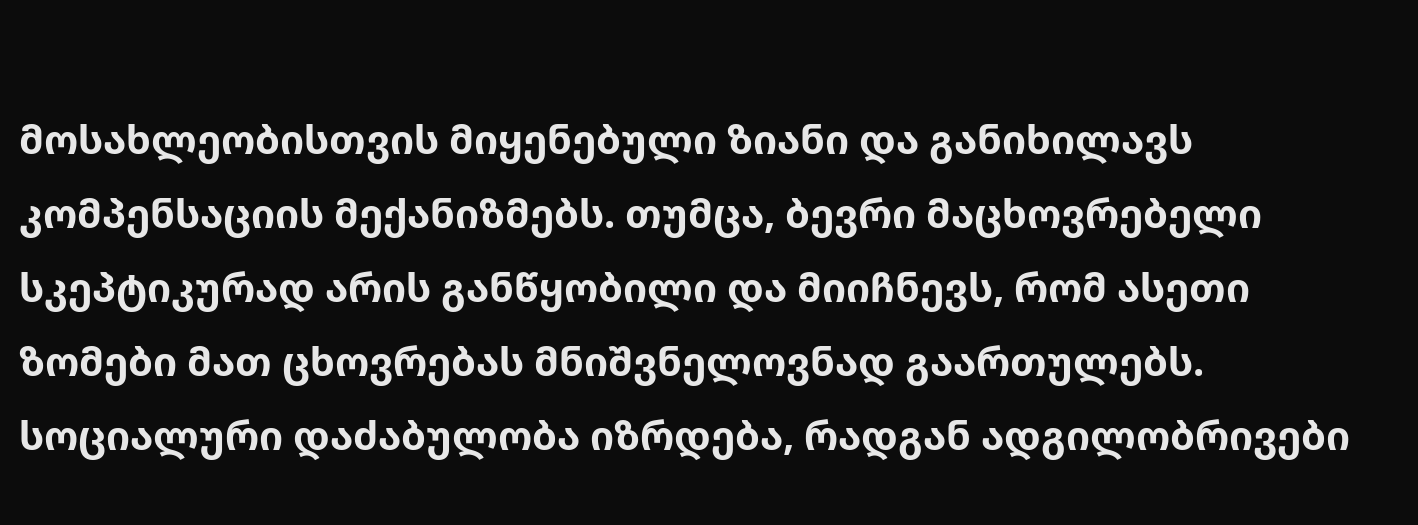მოსახლეობისთვის მიყენებული ზიანი და განიხილავს კომპენსაციის მექანიზმებს. თუმცა, ბევრი მაცხოვრებელი სკეპტიკურად არის განწყობილი და მიიჩნევს, რომ ასეთი ზომები მათ ცხოვრებას მნიშვნელოვნად გაართულებს. სოციალური დაძაბულობა იზრდება, რადგან ადგილობრივები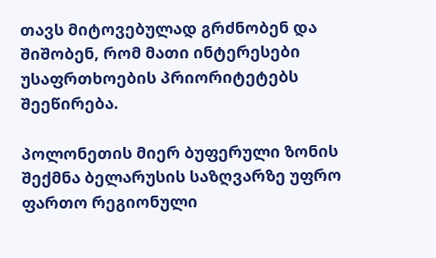თავს მიტოვებულად გრძნობენ და შიშობენ, რომ მათი ინტერესები უსაფრთხოების პრიორიტეტებს შეეწირება.

პოლონეთის მიერ ბუფერული ზონის შექმნა ბელარუსის საზღვარზე უფრო ფართო რეგიონული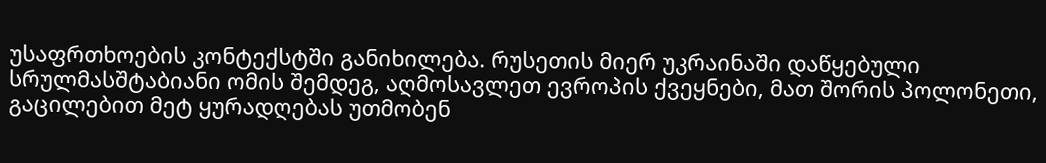უსაფრთხოების კონტექსტში განიხილება. რუსეთის მიერ უკრაინაში დაწყებული სრულმასშტაბიანი ომის შემდეგ, აღმოსავლეთ ევროპის ქვეყნები, მათ შორის პოლონეთი, გაცილებით მეტ ყურადღებას უთმობენ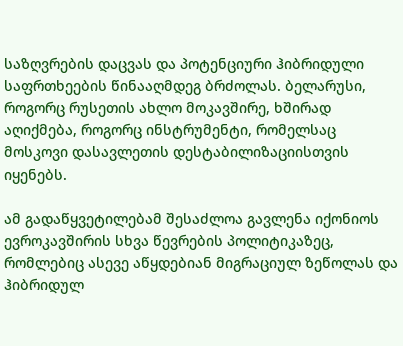საზღვრების დაცვას და პოტენციური ჰიბრიდული საფრთხეების წინააღმდეგ ბრძოლას. ბელარუსი, როგორც რუსეთის ახლო მოკავშირე, ხშირად აღიქმება, როგორც ინსტრუმენტი, რომელსაც მოსკოვი დასავლეთის დესტაბილიზაციისთვის იყენებს.

ამ გადაწყვეტილებამ შესაძლოა გავლენა იქონიოს ევროკავშირის სხვა წევრების პოლიტიკაზეც, რომლებიც ასევე აწყდებიან მიგრაციულ ზეწოლას და ჰიბრიდულ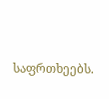საფრთხეებს.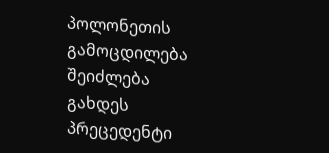პოლონეთის გამოცდილება შეიძლება გახდეს პრეცედენტი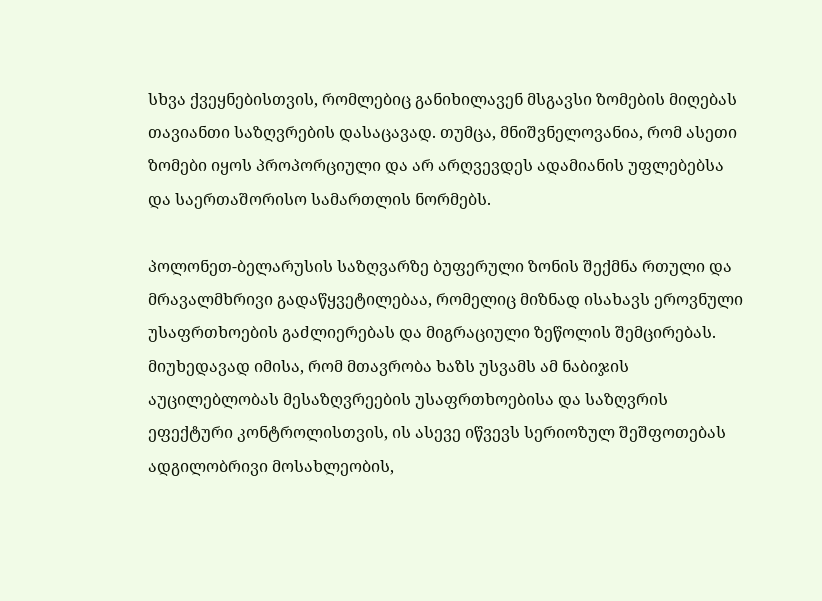სხვა ქვეყნებისთვის, რომლებიც განიხილავენ მსგავსი ზომების მიღებას თავიანთი საზღვრების დასაცავად. თუმცა, მნიშვნელოვანია, რომ ასეთი ზომები იყოს პროპორციული და არ არღვევდეს ადამიანის უფლებებსა და საერთაშორისო სამართლის ნორმებს.

პოლონეთ-ბელარუსის საზღვარზე ბუფერული ზონის შექმნა რთული და მრავალმხრივი გადაწყვეტილებაა, რომელიც მიზნად ისახავს ეროვნული უსაფრთხოების გაძლიერებას და მიგრაციული ზეწოლის შემცირებას. მიუხედავად იმისა, რომ მთავრობა ხაზს უსვამს ამ ნაბიჯის აუცილებლობას მესაზღვრეების უსაფრთხოებისა და საზღვრის ეფექტური კონტროლისთვის, ის ასევე იწვევს სერიოზულ შეშფოთებას ადგილობრივი მოსახლეობის,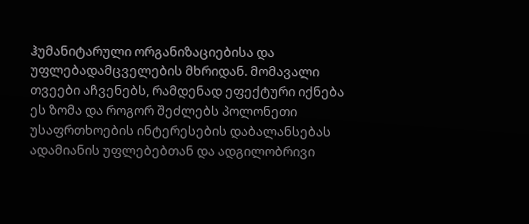ჰუმანიტარული ორგანიზაციებისა და უფლებადამცველების მხრიდან. მომავალი თვეები აჩვენებს, რამდენად ეფექტური იქნება ეს ზომა და როგორ შეძლებს პოლონეთი უსაფრთხოების ინტერესების დაბალანსებას ადამიანის უფლებებთან და ადგილობრივი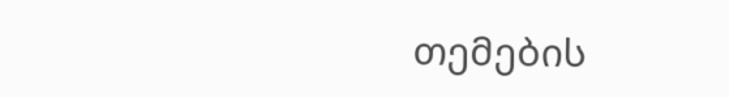თემების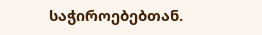საჭიროებებთან.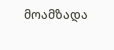მოამზადა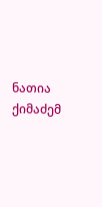ნათია ქიმაძემ